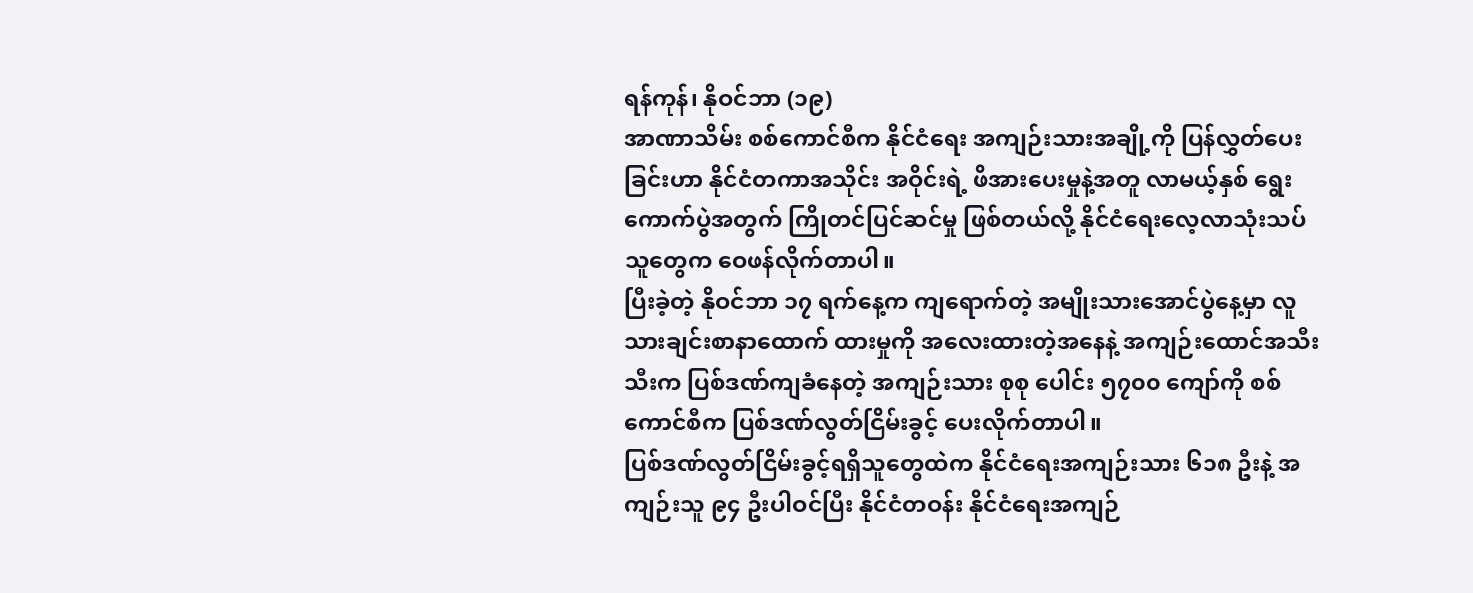ရန်ကုန်၊ နိုဝင်ဘာ (၁၉)
အာဏာသိမ်း စစ်ကောင်စီက နိုင်ငံရေး အကျဉ်းသားအချို့ကို ပြန်လွှတ်ပေးခြင်းဟာ နိုင်ငံတကာအသိုင်း အဝိုင်းရဲ့ ဖိအားပေးမှုနဲ့အတူ လာမယ့်နှစ် ရွေးကောက်ပွဲအတွက် ကြိုတင်ပြင်ဆင်မှု ဖြစ်တယ်လို့ နိုင်ငံရေးလေ့လာသုံးသပ်သူတွေက ဝေဖန်လိုက်တာပါ။
ပြီးခဲ့တဲ့ နိုဝင်ဘာ ၁၇ ရက်နေ့က ကျရောက်တဲ့ အမျိုးသားအောင်ပွဲနေ့မှာ လူသားချင်းစာနာထောက် ထားမှုကို အလေးထားတဲ့အနေနဲ့ အကျဉ်းထောင်အသီးသီးက ပြစ်ဒဏ်ကျခံနေတဲ့ အကျဉ်းသား စုစု ပေါင်း ၅၇၀၀ ကျော်ကို စစ်ကောင်စီက ပြစ်ဒဏ်လွတ်ငြိမ်းခွင့် ပေးလိုက်တာပါ။
ပြစ်ဒဏ်လွတ်ငြိမ်းခွင့်ရရှိသူတွေထဲက နိုင်ငံရေးအကျဉ်းသား ၆၁၈ ဦးနဲ့ အကျဉ်းသူ ၉၄ ဦးပါဝင်ပြီး နိုင်ငံတဝန်း နိုင်ငံရေးအကျဉ်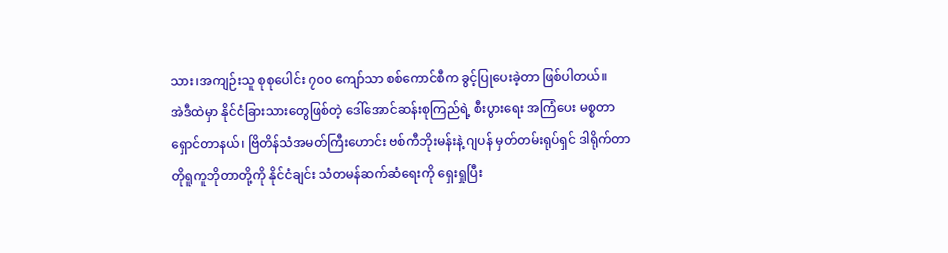သား၊အကျဉ်းသူ စုစုပေါင်း ၇၀၀ ကျော်သာ စစ်ကောင်စီက ခွင့်ပြုပေးခဲ့တာ ဖြစ်ပါတယ်။
အဲဒီထဲမှာ နိုင်ငံခြားသားတွေဖြစ်တဲ့ ဒေါ်အောင်ဆန်းစုကြည်ရဲ့ စီးပွားရေး အကြံပေး မစ္စတာရှောင်တာနယ်၊ ဗြိတိန်သံအမတ်ကြီးဟောင်း ဗစ်ကီဘိုးမန်းနဲ့ ဂျပန် မှတ်တမ်းရုပ်ရှင် ဒါရိုက်တာ တိုရူကူဘိုတာတို့ကို နိုင်ငံချင်း သံတမန်ဆက်ဆံရေးကို ရှေးရှုပြီး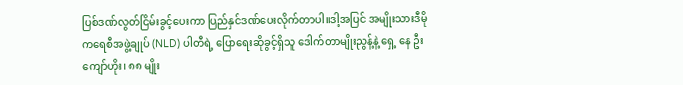ပြစ်ဒဏ်လွတ်ငြိမ်းခွင့်ပေးကာ ပြည်နှင်ဒဏ်ပေးလိုက်တာပါ။ဒါ့အပြင် အမျိုးသားဒီမိုကရေစီအဖွဲ့ချုပ် (NLD) ပါတီရဲ့ ပြောရေးဆိုခွင့်ရှိသူ ဒေါက်တာမျိုးညွန့်နဲ့ ရှေ့ နေ ဦးကျော်ဟိုး၊ ၈၈ မျိုး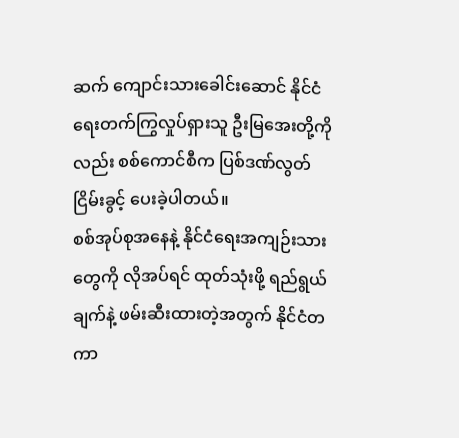ဆက် ကျောင်းသားခေါင်းဆောင် နိုင်ငံရေးတက်ကြွလှုပ်ရှားသူ ဦးမြအေးတို့ကိုလည်း စစ်ကောင်စီက ပြစ်ဒဏ်လွတ်ငြိမ်းခွင့် ပေးခဲ့ပါတယ်။
စစ်အုပ်စုအနေနဲ့ နိုင်ငံရေးအကျဉ်းသားတွေကို လိုအပ်ရင် ထုတ်သုံးဖို့ ရည်ရွယ်ချက်နဲ့ ဖမ်းဆီးထားတဲ့အတွက် နိုင်ငံတကာ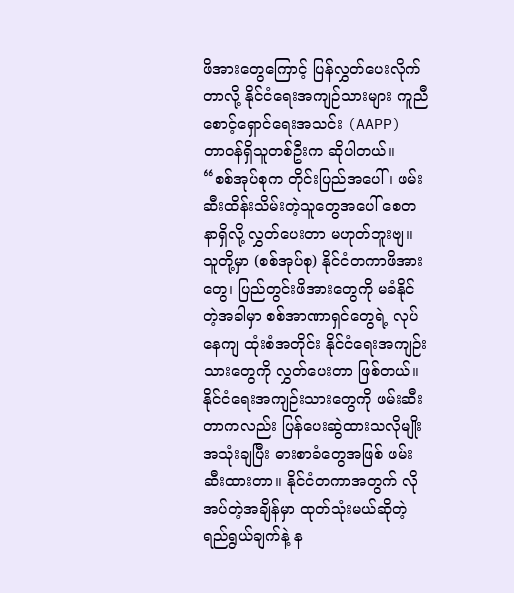ဖိအားတွေကြောင့် ပြန်လွှတ်ပေးလိုက်တာလို့ နိုင်ငံရေးအကျဉ်သားများ ကူညီစောင့်ရှောင်ရေးအသင်း (AAPP) တာဝန်ရှိသူတစ်ဦးက ဆိုပါတယ်။
“စစ်အုပ်စုက တိုင်းပြည်အပေါ်၊ ဖမ်းဆီးထိန်းသိမ်းတဲ့သူတွေအပေါ် စေတနာရှိလို့ လွှတ်ပေးတာ မဟုတ်ဘူးဗျ။ သူတို့မှာ (စစ်အုပ်စု) နိုင်ငံတကာဖိအားတွေ၊ ပြည်တွင်းဖိအားတွေကို မခံနိုင်တဲ့အခါမှာ စစ်အာဏာရှင်တွေရဲ့ လုပ်နေကျ ထုံးစံအတိုင်း နိုင်ငံရေးအကျဉ်းသားတွေကို လွှတ်ပေးတာ ဖြစ်တယ်။ နိုင်ငံရေးအကျဉ်းသားတွေကို ဖမ်းဆီးတာကလည်း ပြန်ပေးဆွဲထားသလိုမျိုး အသုံးချပြီး ဓားစာခံတွေအဖြစ် ဖမ်းဆီးထားတာ။ နိုင်ငံတကာအတွက် လိုအပ်တဲ့အချိန်မှာ ထုတ်သုံးမယ်ဆိုတဲ့ ရည်ရွယ်ချက်နဲ့ န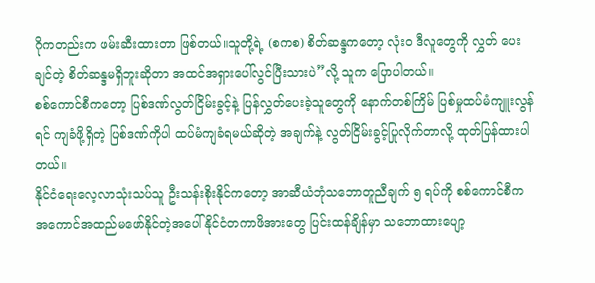ဂိုကတည်းက ဖမ်းဆီးထားတာ ဖြစ်တယ်။သူတို့ရဲ့ (စကစ) စိတ်ဆန္ဒကတော့ လုံးဝ ဒီလူတွေကို လွှတ် ပေးချင်တဲ့ စိတ်ဆန္ဒမရှိဘူးဆိုတာ အထင်အရှားပေါ်လွင်ပြီးသားပဲ”လို့ သူက ပြောပါတယ်။
စစ်ကောင်စီကတော့ ပြစ်ဒဏ်လွတ်ငြိမ်းခွင့်နဲ့ ပြန်လွှတ်ပေးခဲ့သူတွေကို နောက်တစ်ကြိမ် ပြစ်မှုထပ်မံကျူးလွန်ရင် ကျခံဖို့ရှိတဲ့ ပြစ်ဒဏ်ကိုပါ ထပ်မံကျခံရမယ်ဆိုတဲ့ အချက်နဲ့ လွတ်ငြိမ်းခွင့်ပြုလိုက်တာလို့ ထုတ်ပြန်ထားပါတယ်။
နိုင်ငံရေးလေ့လာသုံးသပ်သူ ဦးသန်းစိုးနိုင်ကတော့ အာဆီယံဘုံသဘောတူညီချက် ၅ ရပ်ကို စစ်ကောင်စီက အကောင်အထည်မဖော်နိုင်တဲ့အပေါ် နိုင်ငံတကာဖိအားတွေ ပြင်းထန်ချိန်မှာ သဘောထားပျော့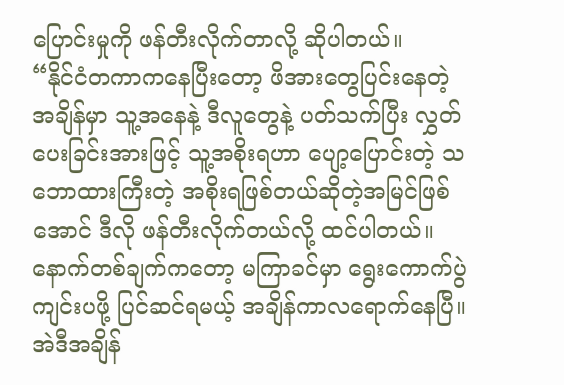ပြောင်းမှုကို ဖန်တီးလိုက်တာလို့ ဆိုပါတယ်။
“နိုင်ငံတကာကနေပြီးတော့ ဖိအားတွေပြင်းနေတဲ့အချိန်မှာ သူ့အနေနဲ့ ဒီလူတွေနဲ့ ပတ်သက်ပြီး လွှတ် ပေးခြင်းအားဖြင့် သူ့အစိုးရဟာ ပျော့ပြောင်းတဲ့ သဘောထားကြီးတဲ့ အစိုးရဖြစ်တယ်ဆိုတဲ့အမြင်ဖြစ်အောင် ဒီလို ဖန်တီးလိုက်တယ်လို့ ထင်ပါတယ်။နောက်တစ်ချက်ကတော့ မကြာခင်မှာ ရွေးကောက်ပွဲကျင်းပဖို့ ပြင်ဆင်ရမယ့် အချိန်ကာလရောက်နေပြီ။အဲဒီအချိန်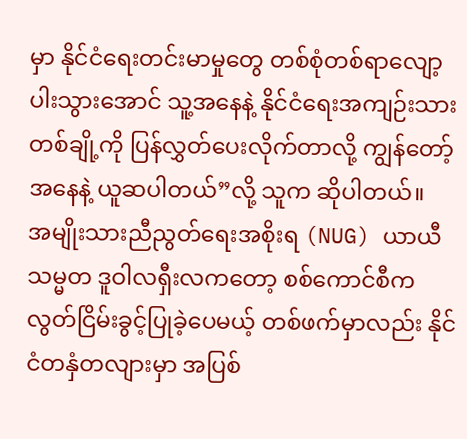မှာ နိုင်ငံရေးတင်းမာမှုတွေ တစ်စုံတစ်ရာလျော့ပါးသွားအောင် သူ့အနေနဲ့ နိုင်ငံရေးအကျဉ်းသားတစ်ချို့ကို ပြန်လွှတ်ပေးလိုက်တာလို့ ကျွန်တော့်အနေနဲ့ ယူဆပါတယ်”လို့ သူက ဆိုပါတယ်။
အမျိုးသားညီညွတ်ရေးအစိုးရ (NUG) ယာယီသမ္မတ ဒူဝါလရှီးလကတော့ စစ်ကောင်စီက လွတ်ငြိမ်းခွင့်ပြုခဲ့ပေမယ့် တစ်ဖက်မှာလည်း နိုင်ငံတနှံတလျားမှာ အပြစ်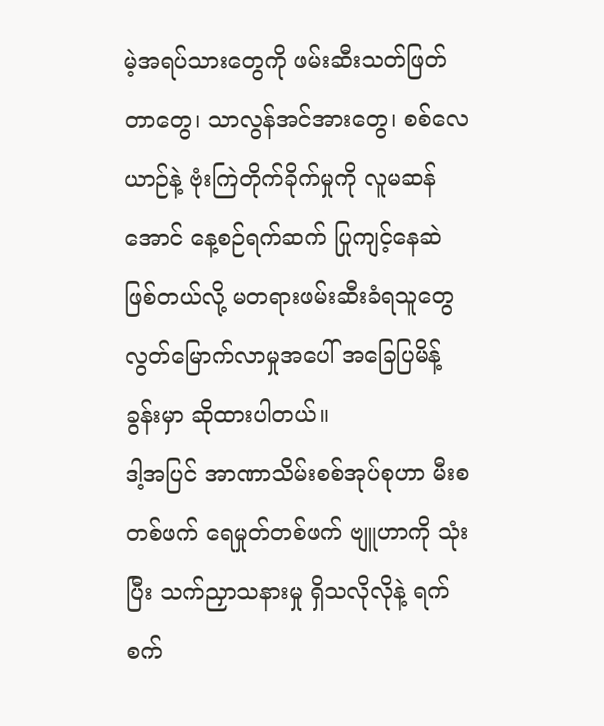မဲ့အရပ်သားတွေကို ဖမ်းဆီးသတ်ဖြတ်တာတွေ၊ သာလွန်အင်အားတွေ၊ စစ်လေယာဉ်နဲ့ ဗုံးကြဲတိုက်ခိုက်မှုကို လူမဆန်အောင် နေ့စဉ်ရက်ဆက် ပြုကျင့်နေဆဲ ဖြစ်တယ်လို့ မတရားဖမ်းဆီးခံရသူတွေ လွတ်မြောက်လာမှုအပေါ် အခြေပြမိန့်ခွန်းမှာ ဆိုထားပါတယ်။
ဒါ့အပြင် အာဏာသိမ်းစစ်အုပ်စုဟာ မီးစတစ်ဖက် ရေမှုတ်တစ်ဖက် ဗျူဟာကို သုံးပြီး သက်ညှာသနားမှု ရှိသလိုလိုနဲ့ ရက်စက်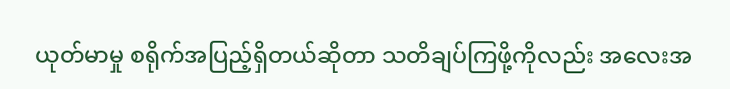ယုတ်မာမှု စရိုက်အပြည့်ရှိတယ်ဆိုတာ သတိချပ်ကြဖို့ကိုလည်း အလေးအ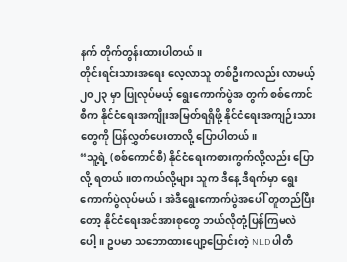နက် တိုက်တွန်းထားပါတယ်။
တိုင်းရင်းသားအရေး လေ့လာသူ တစ်ဦးကလည်း လာမယ့် ၂၀၂၃ မှာ ပြုလုပ်မယ့် ရွေးကောက်ပွဲအ တွက် စစ်ကောင်စီက နိုင်ငံရေးအကျိုးအမြတ်ရရှိဖို့ နိုင်ငံရေးအကျဉ်းသားတွေကို ပြန်လွှတ်ပေးတာလို့ ပြောပါတယ်။
“သူ့ရဲ့ (စစ်ကောင်စီ) နိုင်ငံရေးကစားကွက်လို့လည်း ပြောလို့ ရတယ်။တကယ်လို့များ သူက ဒီနေ့ ဒီရက်မှာ ရွေးကောက်ပွဲလုပ်မယ်၊ အဲဒီရွေးကောက်ပွဲအပေါ် တူတည်ပြီးတော့ နိုင်ငံရေးအင်အားစုတွေ ဘယ်လိုတုံ့ပြန်ကြမလဲပေါ့။ ဥပမာ သဘောထားပျော့ပြောင်းတဲ့ NLD ပါတီ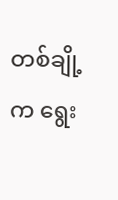တစ်ချို့က ရွေး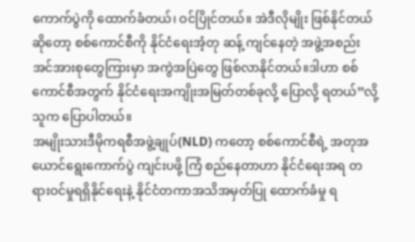ကောက်ပွဲကို ထောက်ခံတယ်၊ ဝင်ပြိုင်တယ်။ အဲဒီလိုမျိုး ဖြစ်နိုင်တယ်ဆိုတော့ စစ်ကောင်စီကို နိုင်ငံရေးအံ့တု ဆန့် ကျင်နေတဲ့ အဖွဲ့အစည်းအင်အားစုတွေကြားမှာ အကွဲအပြဲတွေ ဖြစ်လာနိုင်တယ်။ဒါဟာ စစ်ကောင်စီအတွက် နိုင်ငံရေးအကျိုးအမြတ်တစ်ခုလို့ ပြောလို့ ရတယ်”လို့ သူက ပြောပါတယ်။
အမျိုးသားဒီမိုကရစီအဖွဲ့ချုပ်(NLD) ကတော့ စစ်ကောင်စီရဲ့ အတုအယောင်ရွေးကောက်ပွဲ ကျင်းပဖို့ ကြံ စည်နေတာဟာ နိုင်ငံရေးအရ တရားဝင်မှုရရှိနိုင်ရေးနဲ့ နိုင်ငံတကာအသိအမှတ်ပြု ထောက်ခံမှု ရ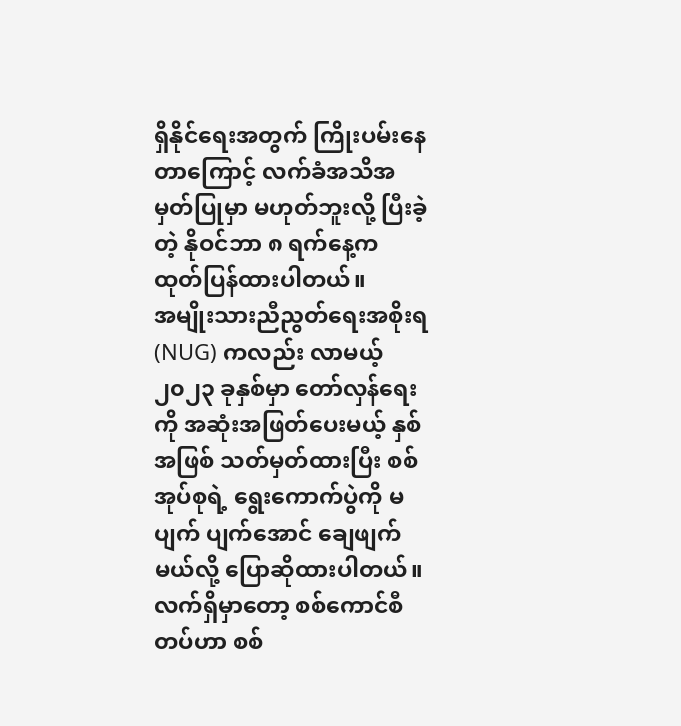ရှိနိုင်ရေးအတွက် ကြိုးပမ်းနေတာကြောင့် လက်ခံအသိအမှတ်ပြုမှာ မဟုတ်ဘူးလို့ ပြီးခဲ့တဲ့ နိုဝင်ဘာ ၈ ရက်နေ့က ထုတ်ပြန်ထားပါတယ်။
အမျိုးသားညီညွတ်ရေးအစိုးရ(NUG) ကလည်း လာမယ့် ၂၀၂၃ ခုနှစ်မှာ တော်လှန်ရေးကို အဆုံးအဖြတ်ပေးမယ့် နှစ်အဖြစ် သတ်မှတ်ထားပြီး စစ်အုပ်စုရဲ့ ရွေးကောက်ပွဲကို မပျက် ပျက်အောင် ချေဖျက်မယ်လို့ ပြောဆိုထားပါတယ်။
လက်ရှိမှာတော့ စစ်ကောင်စီတပ်ဟာ စစ်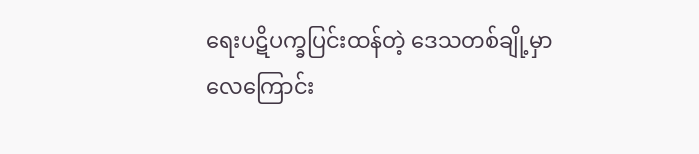ရေးပဋိပက္ခပြင်းထန်တဲ့ ဒေသတစ်ချို့မှာ လေကြောင်း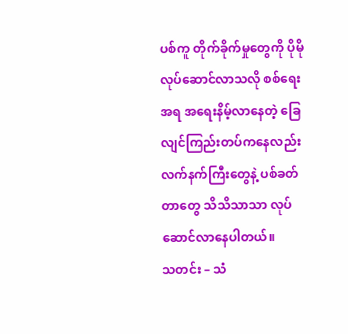ပစ်ကူ တိုက်ခိုက်မှုတွေကို ပိုမိုလုပ်ဆောင်လာသလို စစ်ရေးအရ အရေးနိမ့်လာနေတဲ့ ခြေလျင်ကြည်းတပ်ကနေလည်း လက်နက်ကြီးတွေနဲ့ ပစ်ခတ်တာတွေ သိသိသာသာ လုပ်ဆောင်လာနေပါတယ်။
သတင်း – သံ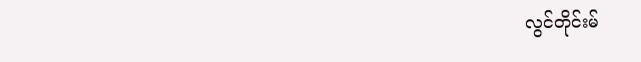လွင်တိုင်းမ်